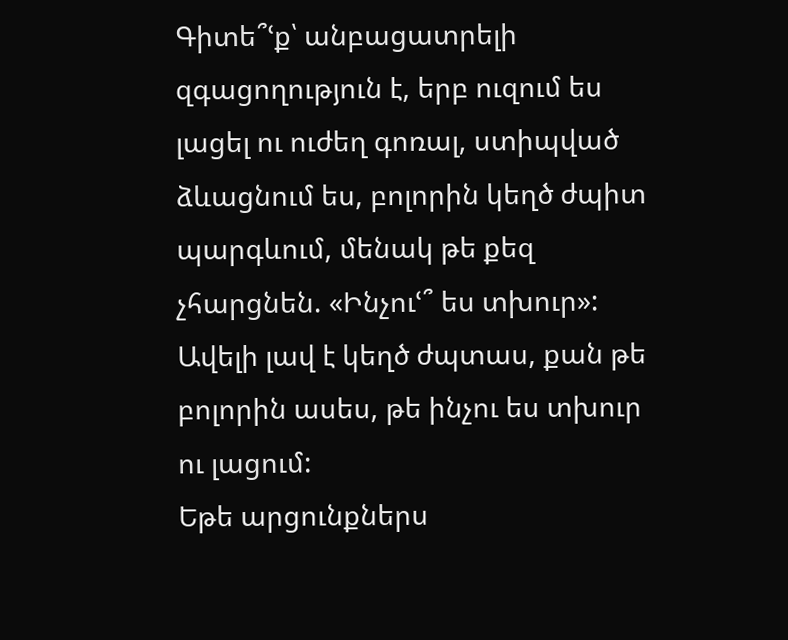Գիտե՞ՙք՝ անբացատրելի զգացողություն է, երբ ուզում ես լացել ու ուժեղ գոռալ, ստիպված ձևացնում ես, բոլորին կեղծ ժպիտ պարգևում, մենակ թե քեզ չհարցնեն. «Ինչուՙ՞ ես տխուր»: Ավելի լավ է կեղծ ժպտաս, քան թե բոլորին ասես, թե ինչու ես տխուր ու լացում:
Եթե արցունքներս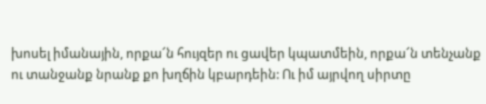խոսել իմանային, որքա՜ն հույզեր ու ցավեր կպատմեին, որքա՜ն տենչանք ու տանջանք նրանք քո խղճին կբարդեին: Ու իմ այրվող սիրտը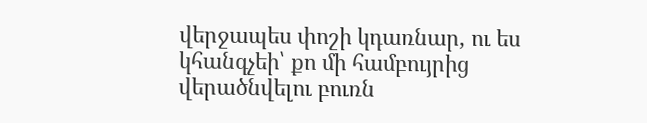վերջապես փոշի կդառնար, ու ես կհանգչեի՝ քո մի համբույրից վերածնվելու բուռն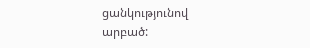ցանկությունով արբած: